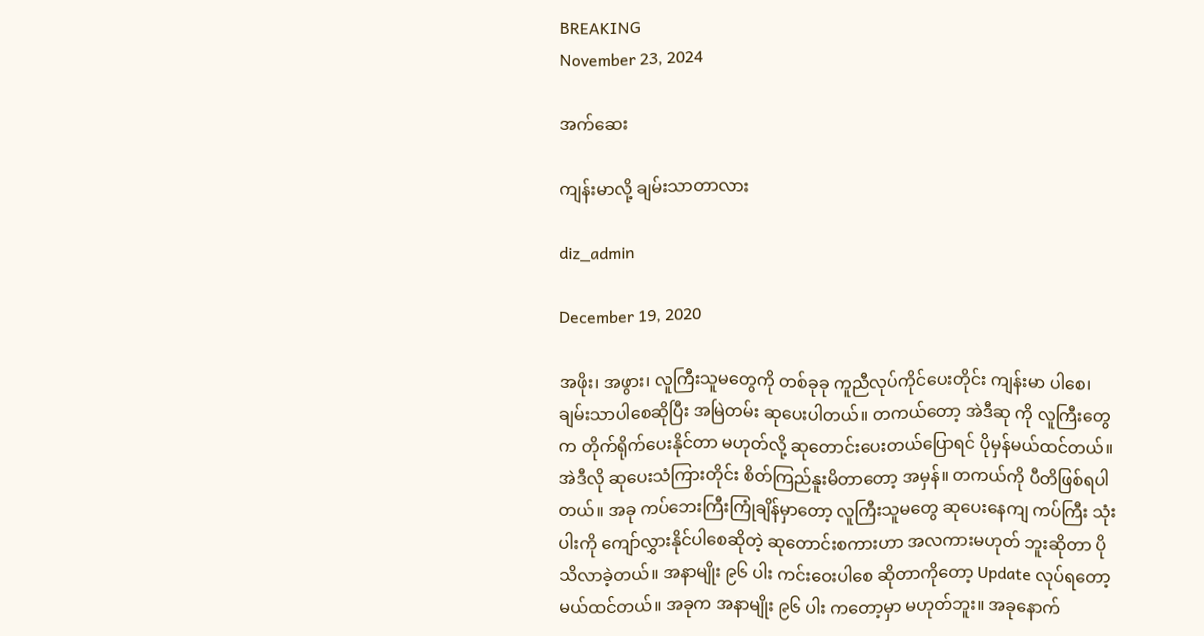BREAKING
November 23, 2024

အက်ဆေး

ကျန်းမာလို့ ချမ်းသာတာလား

diz_admin

December 19, 2020

အဖိုး၊ အဖွား၊ လူကြီးသူမတွေကို တစ်ခုခု ကူညီလုပ်ကိုင်ပေးတိုင်း ကျန်းမာ ပါစေ၊ ချမ်းသာပါစေဆိုပြီး အမြဲတမ်း ဆုပေးပါတယ်။ တကယ်တော့ အဲဒီဆု ကို လူကြီးတွေက တိုက်ရိုက်ပေးနိုင်တာ မဟုတ်လို့ ဆုတောင်းပေးတယ်ပြောရင် ပိုမှန်မယ်ထင်တယ်။ အဲဒီလို ဆုပေးသံကြားတိုင်း စိတ်ကြည်နူးမိတာတော့ အမှန်။ တကယ်ကို ပီတိဖြစ်ရပါတယ်။ အခု ကပ်ဘေးကြီးကြုံချိန်မှာတော့ လူကြီးသူမတွေ ဆုပေးနေကျ ကပ်ကြီး သုံးပါးကို ကျော်လွှားနိုင်ပါစေဆိုတဲ့ ဆုတောင်းစကားဟာ အလကားမဟုတ် ဘူးဆိုတာ ပိုသိလာခဲ့တယ်။ အနာမျိုး ၉၆ ပါး ကင်းဝေးပါစေ ဆိုတာကိုတော့ Update လုပ်ရတော့မယ်ထင်တယ်။ အခုက အနာမျိုး ၉၆ ပါး ကတော့မှာ မဟုတ်ဘူး။ အခုနောက်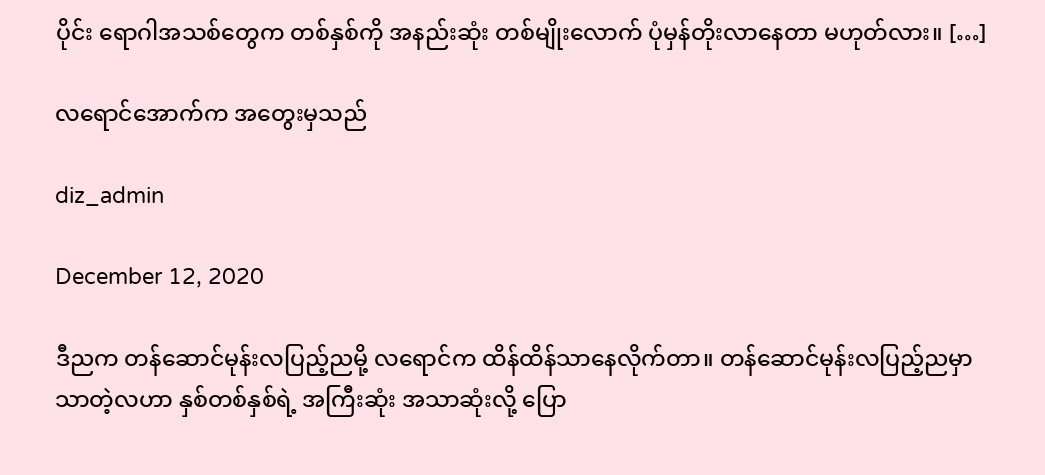ပိုင်း ရောဂါအသစ်တွေက တစ်နှစ်ကို အနည်းဆုံး တစ်မျိုးလောက် ပုံမှန်တိုးလာနေတာ မဟုတ်လား။ […]

လရောင်အောက်က အတွေးမှသည်

diz_admin

December 12, 2020

ဒီညက တန်ဆောင်မုန်းလပြည့်ညမို့ လရောင်က ထိန်ထိန်သာနေလိုက်တာ။ တန်ဆောင်မုန်းလပြည့်ညမှာ သာတဲ့လဟာ နှစ်တစ်နှစ်ရဲ့ အကြီးဆုံး အသာဆုံးလို့ ပြော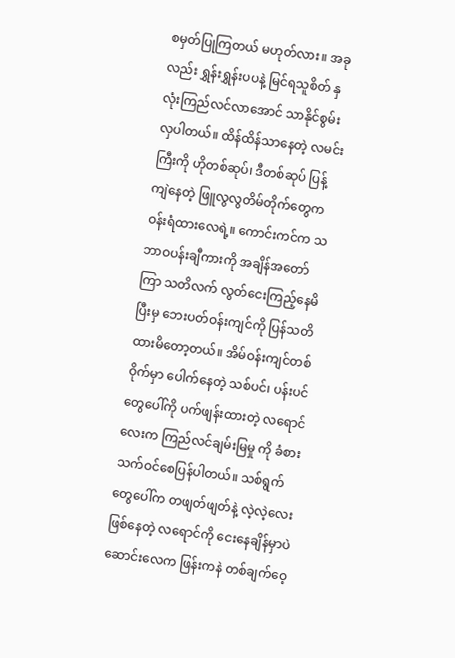စမှတ်ပြုကြတယ် မဟုတ်လား။ အခုလည်း ရွှန်းရွှန်းပပနဲ့ မြင်ရသူစိတ် နှလုံးကြည်လင်လာအောင် သာနိုင်စွမ်း လှပါတယ်။ ထိန်ထိန်သာနေတဲ့ လမင်းကြီးကို ဟိုတစ်ဆုပ်၊ ဒီတစ်ဆုပ် ပြန့်ကျဲနေတဲ့ ဖြူလွလွတိမ်တိုက်တွေက ဝန်းရံထားလေရဲ့။ ကောင်းကင်က သဘာဝပန်းချီကားကို အချိန်အတော်ကြာ သတိလက် လွတ်ငေးကြည့်နေမိပြီးမှ ဘေးပတ်ဝန်းကျင်ကို ပြန်သတိထားမိတော့တယ်။ အိမ်ဝန်းကျင်တစ်ဝိုက်မှာ ပေါက်နေတဲ့ သစ်ပင်၊ ပန်းပင်တွေပေါ်ကို ပက်ဖျန်းထားတဲ့ လရောင်လေးက ကြည်လင်ချမ်းမြမှု ကို ခံစားသက်ဝင်စေပြန်ပါတယ်။ သစ်ရွက်တွေပေါ်က တဖျတ်ဖျတ်နဲ့ လဲ့လဲ့လေးဖြစ်နေတဲ့ လရောင်ကို ငေးနေချိန်မှာပဲ ဆောင်းလေက ဖြန်းကနဲ တစ်ချက်ဝေ့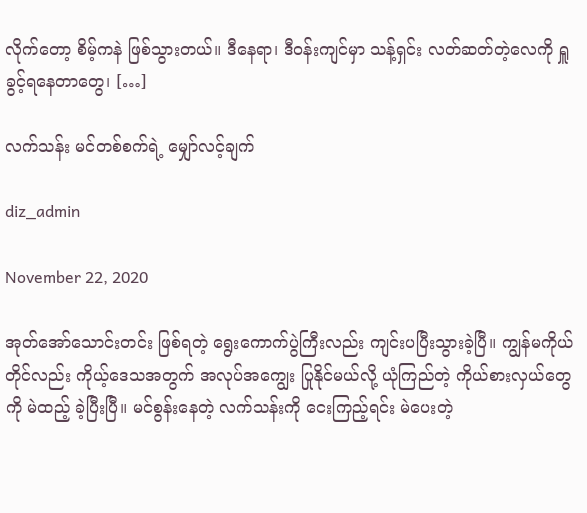လိုက်တော့ စိမ့်ကနဲ ဖြစ်သွားတယ်။ ဒီနေရာ၊ ဒီဝန်းကျင်မှာ သန့်ရှင်း လတ်ဆတ်တဲ့လေကို ရှူခွင့်ရနေတာတွေ၊ […]

လက်သန်း မင်တစ်စက်ရဲ့ မျှော်လင့်ချက်

diz_admin

November 22, 2020

အုတ်အော်သောင်းတင်း ဖြစ်ရတဲ့ ရွေးကောက်ပွဲကြီးလည်း ကျင်းပပြီးသွားခဲ့ပြီ။ ကျွန်မကိုယ်တိုင်လည်း ကိုယ့်ဒေသအတွက် အလုပ်အကျွေး ပြုနိုင်မယ်လို့ ယုံကြည်တဲ့ ကိုယ်စားလှယ်တွေကို မဲထည့် ခဲ့ပြီးပြီ။ မင်စွန်းနေတဲ့ လက်သန်းကို ငေးကြည့်ရင်း မဲပေးတဲ့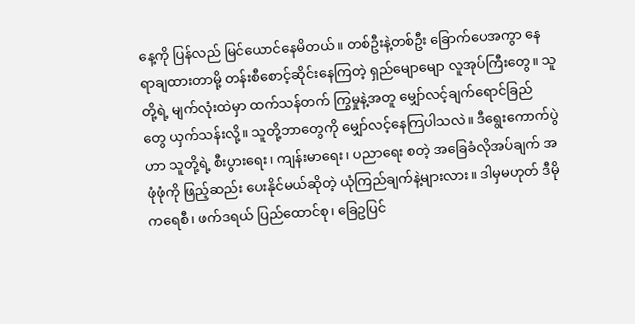နေ့ကို ပြန်လည် မြင်ယောင်နေမိတယ်။ တစ်ဦးနဲ့တစ်ဦး ခြောက်ပေအကွာ နေရာချထားတာမို့ တန်းစီစောင့်ဆိုင်းနေကြတဲ့ ရှည်မျောမျော လူအုပ်ကြီးတွေ။ သူတို့ရဲ့ မျက်လုံးထဲမှာ ထက်သန်တက် ကြွမှုနဲ့အတူ မျှော်လင့်ချက်ရောင်ခြည် တွေ ယှက်သန်းလို့။ သူတို့ဘာတွေကို မျှော်လင့်နေကြပါသလဲ။ ဒီရွေးကောက်ပွဲဟာ သူတို့ရဲ့ စီးပွားရေး၊ ကျန်းမာရေး၊ ပညာရေး စတဲ့ အခြေခံလိုအပ်ချက် အဖုံဖုံကို ဖြည့်ဆည်း ပေးနိုင်မယ်ဆိုတဲ့ ယုံကြည်ချက်နဲ့များလား။ ဒါမှမဟုတ် ဒီမိုကရေစီ၊ ဖက်ဒရယ် ပြည်ထောင်စု၊ ခြေဥပြင်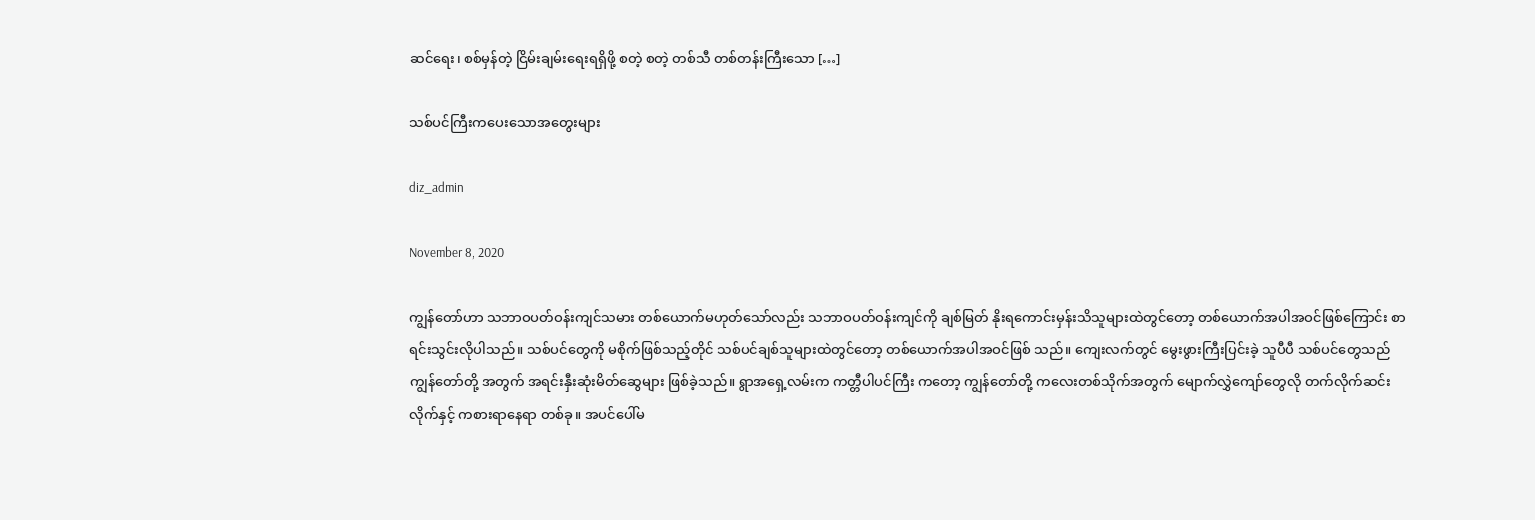ဆင်ရေး၊ စစ်မှန်တဲ့ ငြိမ်းချမ်းရေးရရှိဖို့ စတဲ့ စတဲ့ တစ်သီ တစ်တန်းကြီးသော […]

သစ်ပင်ကြီးကပေးသောအတွေးများ

diz_admin

November 8, 2020

ကျွန်တော်ဟာ သဘာဝပတ်ဝန်းကျင်သမား တစ်ယောက်မဟုတ်သော်လည်း သဘာဝပတ်ဝန်းကျင်ကို ချစ်မြတ် နိုးရကောင်းမှန်းသိသူများထဲတွင်တော့ တစ်ယောက်အပါအဝင်ဖြစ်ကြောင်း စာရင်းသွင်းလိုပါသည်။ သစ်ပင်တွေကို မစိုက်ဖြစ်သည့်တိုင် သစ်ပင်ချစ်သူများထဲတွင်တော့ တစ်ယောက်အပါအဝင်ဖြစ် သည်။ ကျေးလက်တွင် မွေးဖွားကြီးပြင်းခဲ့ သူပီပီ သစ်ပင်တွေသည် ကျွန်တော်တို့ အတွက် အရင်းနှီးဆုံးမိတ်ဆွေများ ဖြစ်ခဲ့သည်။ ရွာအရှေ့လမ်းက ကတ္တီပါပင်ကြီး ကတော့ ကျွန်တော်တို့ ကလေးတစ်သိုက်အတွက် မျောက်လွှဲကျော်တွေလို တက်လိုက်ဆင်းလိုက်နှင့် ကစားရာနေရာ တစ်ခု။ အပင်ပေါ်မ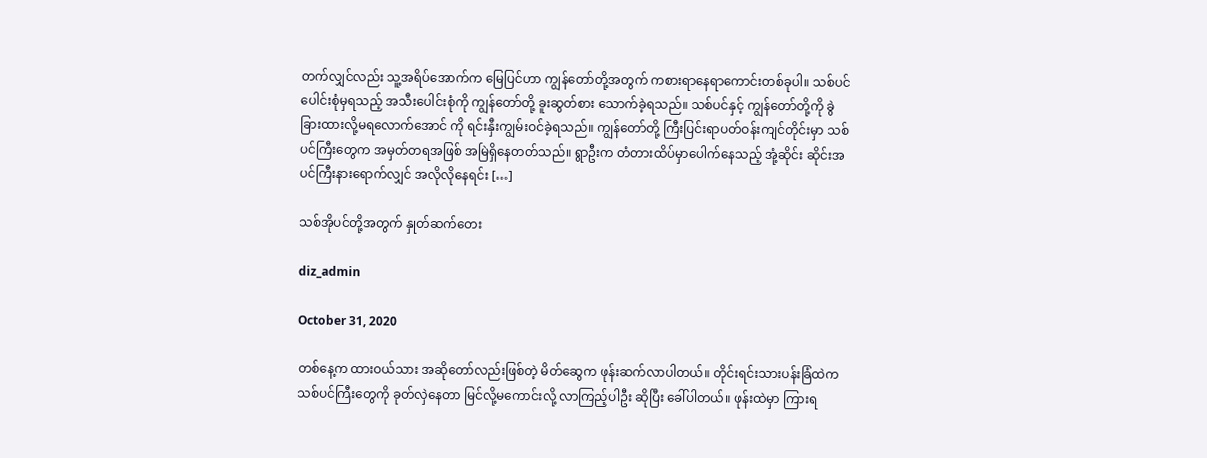တက်လျှင်လည်း သူ့အရိပ်အောက်က မြေပြင်ဟာ ကျွန်တော်တို့အတွက် ကစားရာနေရာကောင်းတစ်ခုပါ။ သစ်ပင်ပေါင်းစုံမှရသည့် အသီးပေါင်းစုံကို ကျွန်တော်တို့ ခူးဆွတ်စား သောက်ခဲ့ရသည်။ သစ်ပင်နှင့် ကျွန်တော်တို့ကို ခွဲခြားထားလို့မရလောက်အောင် ကို ရင်းနှီးကျွမ်းဝင်ခဲ့ရသည်။ ကျွန်တော်တို့ ကြီးပြင်းရာပတ်ဝန်းကျင်တိုင်းမှာ သစ်ပင်ကြီးတွေက အမှတ်တရအဖြစ် အမြဲရှိနေတတ်သည်။ ရွာဦးက တံတားထိပ်မှာပေါက်နေသည့် အုံ့ဆိုင်း ဆိုင်းအပင်ကြီးနားရောက်လျှင် အလိုလိုနေရင်း […]

သစ်အိုပင်တို့အတွက် နှုတ်ဆက်တေး

diz_admin

October 31, 2020

တစ်နေ့က ထားဝယ်သား အဆိုတော်လည်းဖြစ်တဲ့ မိတ်ဆွေက ဖုန်းဆက်လာပါတယ်။ တိုင်းရင်းသားပန်းခြံထဲက သစ်ပင်ကြီးတွေကို ခုတ်လှဲနေတာ မြင်လို့မကောင်းလို့ လာကြည့်ပါဦး ဆိုပြီး ခေါ်ပါတယ်။ ဖုန်းထဲမှာ ကြားရ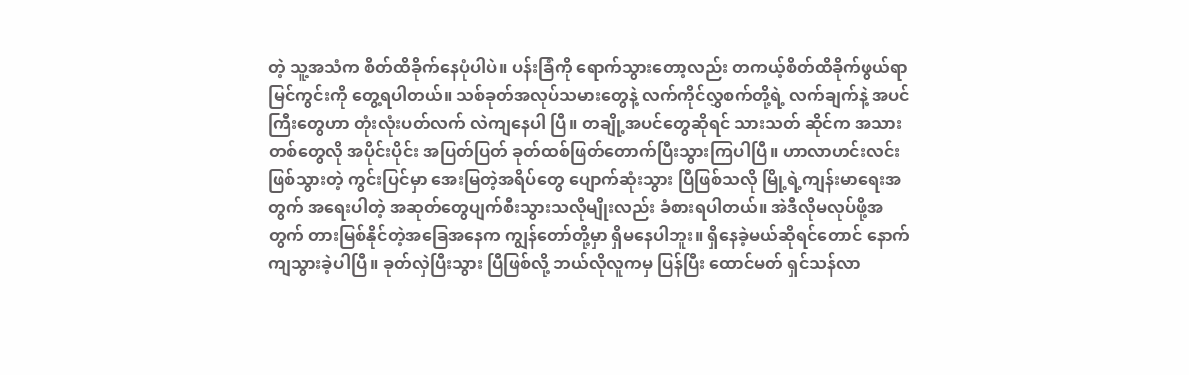တဲ့ သူ့အသံက စိတ်ထိခိုက်နေပုံပါပဲ။ ပန်းခြံကို ရောက်သွားတော့လည်း တကယ့်စိတ်ထိခိုက်ဖွယ်ရာမြင်ကွင်းကို တွေ့ရပါတယ်။ သစ်ခုတ်အလုပ်သမားတွေနဲ့ လက်ကိုင်လွှစက်တို့ရဲ့ လက်ချက်နဲ့ အပင်ကြီးတွေဟာ တုံးလုံးပတ်လက် လဲကျနေပါ ပြီ။ တချို့အပင်တွေဆိုရင် သားသတ် ဆိုင်က အသားတစ်တွေလို အပိုင်းပိုင်း အပြတ်ပြတ် ခုတ်ထစ်ဖြတ်တောက်ပြီးသွားကြပါပြီ။ ဟာလာဟင်းလင်းဖြစ်သွားတဲ့ ကွင်းပြင်မှာ အေးမြတဲ့အရိပ်တွေ ပျောက်ဆုံးသွား ပြီဖြစ်သလို မြို့ရဲ့ကျန်းမာရေးအတွက် အရေးပါတဲ့ အဆုတ်တွေပျက်စီးသွားသလိုမျိုးလည်း ခံစားရပါတယ်။ အဲဒီလိုမလုပ်ဖို့အတွက် တားမြစ်နိုင်တဲ့အခြေအနေက ကျွန်တော်တို့မှာ ရှိမနေပါဘူး။ ရှိနေခဲ့မယ်ဆိုရင်တောင် နောက်ကျသွားခဲ့ပါပြီ။ ခုတ်လှဲပြီးသွား ပြီဖြစ်လို့ ဘယ်လိုလူကမှ ပြန်ပြီး ထောင်မတ် ရှင်သန်လာ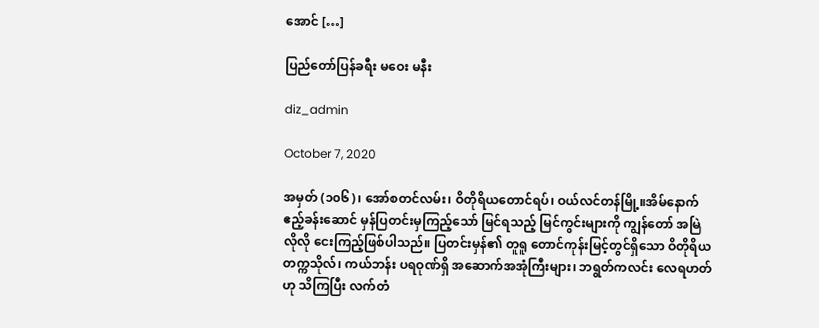အောင် […]

ပြည်တော်ပြန်ခရီး မဝေး မနီး

diz_admin

October 7, 2020

အမှတ် (၁၀၆)၊ အော်စတင်လမ်း၊ ဝိတိုရိယတောင်ရပ်၊ ဝယ်လင်တန်မြို့။အိမ်နောက်ဧည့်ခန်းဆောင် မှန်ပြတင်းမှကြည့်သော် မြင်ရသည့် မြင်ကွင်းများကို ကျွန်တော် အမြဲလိုလို ငေးကြည့်ဖြစ်ပါသည်။ ပြတင်းမှန်၏ တူရူ တောင်ကုန်းမြင့်တွင်ရှိသော ဝိတိုရိယတက္ကသိုလ်၊ ကယ်ဘန်း ပရဝုဏ်ရှိ အဆောက်အအုံကြီးများ၊ ဘရွတ်ကလင်း လေရဟတ်ဟု သိကြပြီး လက်တံ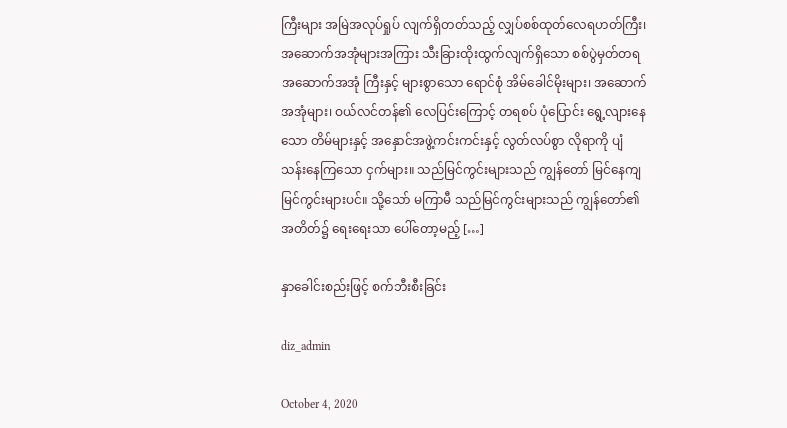ကြီးများ အမြဲအလုပ်ရှုပ် လျက်ရှိတတ်သည့် လျှပ်စစ်ထုတ်လေရဟတ်ကြီး၊ အဆောက်အအုံများအကြား သီးခြားထိုးထွက်လျက်ရှိသော စစ်ပွဲမှတ်တရ အဆောက်အအုံ ကြီးနှင့် များစွာသော ရောင်စုံ အိမ်ခေါင်မိုးများ၊ အဆောက်အအုံများ၊ ဝယ်လင်တန်၏ လေပြင်းကြောင့် တရစပ် ပုံပြောင်း ရွေ့လျားနေသော တိမ်များနှင့် အနှောင်အဖွဲ့ကင်းကင်းနှင့် လွတ်လပ်စွာ လိုရာကို ပျံသန်းနေကြသော ငှက်များ။ သည်မြင်ကွင်းများသည် ကျွန်တော် မြင်နေကျမြင်ကွင်းများပင်။ သို့သော် မကြာမီ သည်မြင်ကွင်းများသည် ကျွန်တော်၏ အတိတ်၌ ရေးရေးသာ ပေါ်တော့မည့် […]

နှာခေါင်းစည်းဖြင့် စက်ဘီးစီးခြင်း

diz_admin

October 4, 2020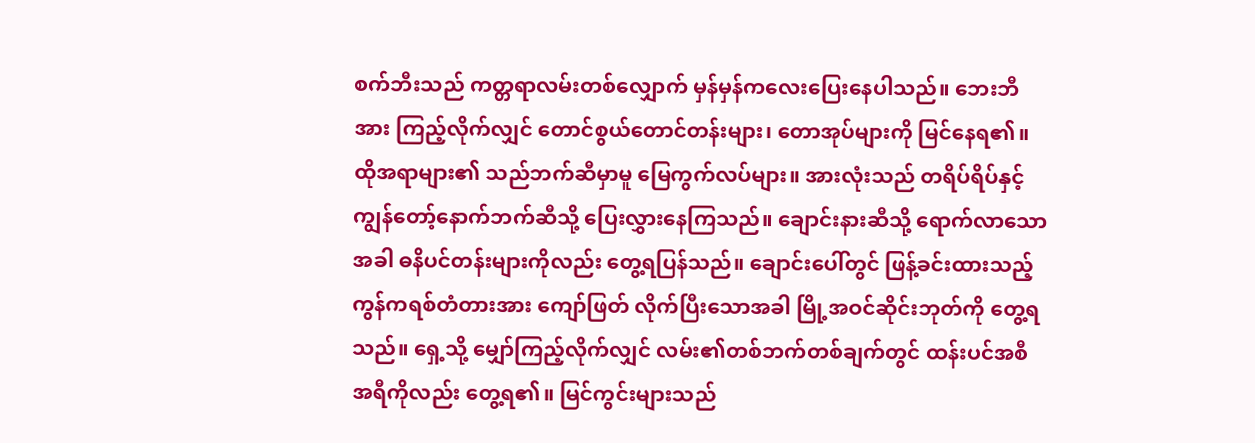စက်ဘီးသည် ကတ္တရာလမ်းတစ်လျှောက် မှန်မှန်ကလေးပြေးနေပါသည်။ ဘေးဘီအား ကြည့်လိုက်လျှင် တောင်စွယ်တောင်တန်းများ၊ တောအုပ်များကို မြင်နေရ၏။ ထိုအရာများ၏ သည်ဘက်ဆီမှာမူ မြေကွက်လပ်များ။ အားလုံးသည် တရိပ်ရိပ်နှင့် ကျွန်တော့်နောက်ဘက်ဆီသို့ ပြေးလွှားနေကြသည်။ ချောင်းနားဆီသို့ ရောက်လာသောအခါ ဓနိပင်တန်းများကိုလည်း တွေ့ရပြန်သည်။ ချောင်းပေါ်တွင် ဖြန့်ခင်းထားသည့် ကွန်ကရစ်တံတားအား ကျော်ဖြတ် လိုက်ပြီးသောအခါ မြို့အဝင်ဆိုင်းဘုတ်ကို တွေ့ရသည်။ ရှေ့သို့ မျှော်ကြည့်လိုက်လျှင် လမ်း၏တစ်ဘက်တစ်ချက်တွင် ထန်းပင်အစီအရီကိုလည်း တွေ့ရ၏။ မြင်ကွင်းများသည်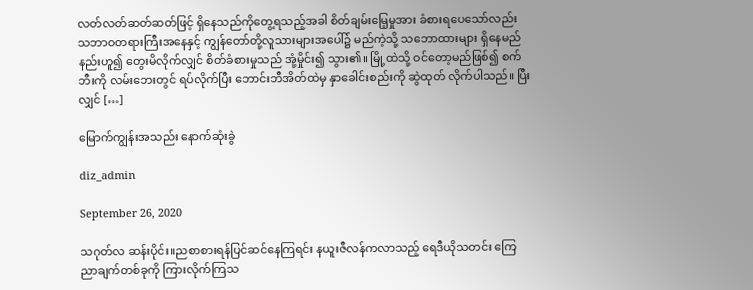လတ်လတ်ဆတ်ဆတ်ဖြင့် ရှိနေသည်ကိုတွေ့ရသည့်အခါ စိတ်ချမ်းမြေ့မှုအား ခံစားရပေသော်လည်း သဘာဝတရားကြီးအနေနှင့် ကျွန်တော်တို့လူသားများအပေါ်၌ မည်ကဲ့သို့ သဘောထားများ ရှိနေမည်နည်းဟူ၍ တွေးမိလိုက်လျှင် စိတ်ခံစားမှုသည် အုံ့မှိုင်း၍ သွား၏။ မြို့ထဲသို့ ဝင်တော့မည်ဖြစ်၍ စက်ဘီးကို လမ်းဘေးတွင် ရပ်လိုက်ပြီး ဘောင်းဘီအိတ်ထဲမှ နှာခေါင်းစည်းကို ဆွဲထုတ် လိုက်ပါသည်။ ပြီးလျှင် […]

မြောက်ကျွန်းအသည်း နောက်ဆုံးခွဲ

diz_admin

September 26, 2020

သဂုတ်လ ဆန်းပိုင်း။ညစာစားရန်ပြင်ဆင်နေကြရင်း နယူးဇီလန်ကလာသည့် ရေဒီယိုသတင်း ကြေညာချက်တစ်ခုကို ကြားလိုက်ကြသ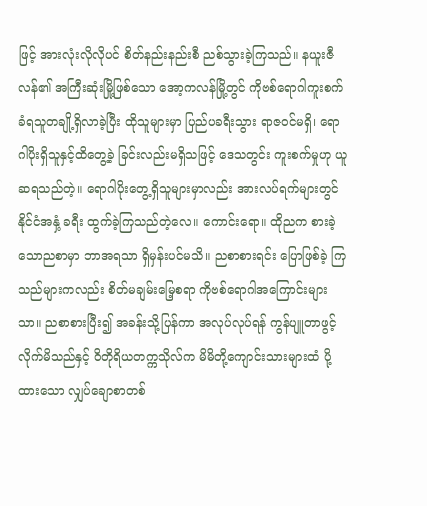ဖြင့် အားလုံးလိုလိုပင် စိတ်နည်းနည်းစီ ညစ်သွားခဲ့ကြသည်။ နယူးဇီလန်၏ အကြီးဆုံးမြို့ဖြစ်သော အော့ကလန်မြို့တွင် ကိုဗစ်ရောဂါကူးစက်ခံရသူတချို့ရှိလာခဲ့ပြီး ထိုသူများမှာ ပြည်ပခရီးသွား ရာဇဝင်မရှိ၊ ရောဂါပိုးရှိသူနှင့်ထိတွေ့ခဲ့ ခြင်းလည်းမရှိသဖြင့် ဒေသတွင်း ကူးစက်မှုဟု ယူဆရသည်တဲ့။ ရောဂါပိုးတွေ့ရှိသူများမှာလည်း အားလပ်ရက်များတွင် နိုင်ငံအနှံ့ ခရီး ထွက်ခဲ့ကြသည်တဲ့လေ။ ကောင်းရော။ ထိုညက စားခဲ့သောညစာမှာ ဘာအရသာ ရှိမှန်းပင်မသိ။ ညစာစားရင်း ပြောဖြစ်ခဲ့ ကြသည်များကလည်း စိတ်မချမ်းမြေ့စရာ ကိုဗစ်ရောဂါအကြောင်းများသာ။ ညစာစားပြီး၍ အခန်းသို့ပြန်ကာ အလုပ်လုပ်ရန် ကွန်ပျူတာဖွင့်လိုက်မိသည်နှင့် ဝိတိုရိယတက္ကသိုလ်က မိမိတို့ကျောင်းသားများထံ ပို့ထားသော လျှပ်ချောစာတစ်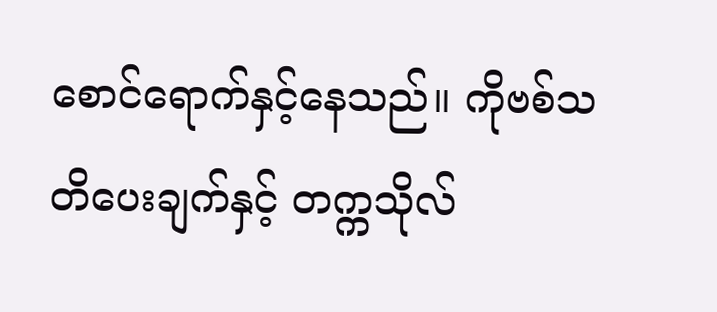စောင်ရောက်နှင့်နေသည်။ ကိုဗစ်သတိပေးချက်နှင့် တက္ကသိုလ်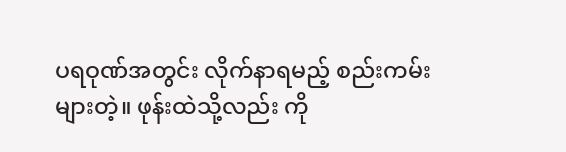ပရဝုဏ်အတွင်း လိုက်နာရမည့် စည်းကမ်းများတဲ့။ ဖုန်းထဲသို့လည်း ကို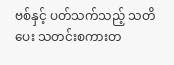ဗစ်နှင့် ပတ်သက်သည့် သတိပေး သတင်းစကားတ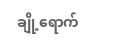ချို့ရောက်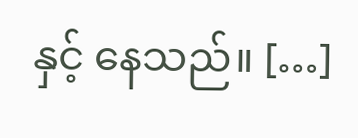နှင့် နေသည်။ […]